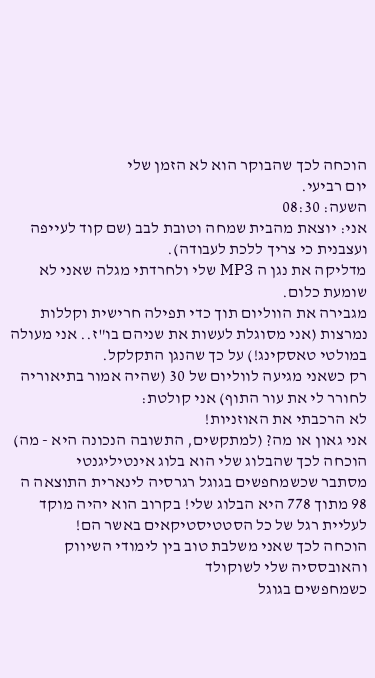הוכחה לכך שהבוקר הוא לא הזמן שלי
יום רביעי.
השעה: 08:30
אני: יוצאת מהבית שמחה וטובת לבב (שם קוד לעייפה ועצבנית כי צריך ללכת לעבודה).
מדליקה את נגן ה MP3 שלי ולחרדתי מגלה שאני לא שומעת כלום.
מגבירה את הווליום תוך כדי תפילה חרישית וקללות נמרצות (אני מסוגלת לעשות את שניהם בו"ז.. אני מעולה במולטי טאסקינג!) על כך שהנגן התקלקל.
רק כשאני מגיעה לווליום של 30 (שהיה אמור בתיאוריה לחורר לי את עור התוף) אני קולטת:
לא הרכבתי את האוזניות!
אני גאון או מה? (למתקשים, התשובה הנכונה היא - מה)
הוכחה לכך שהבלוג שלי הוא בלוג אינטיליגנטי
מסתבר שכשמחפשים בגוגל רגרסיה לינארית התוצאה ה 98 מתוך 778 היא הבלוג שלי! בקרוב הוא יהיה מוקד לעליית רגל של כל הסטטיסטיקאים באשר הם!
הוכחה לכך שאני משלבת טוב בין לימודי השיווק והאובססיה שלי לשוקולד
כשמחפשים בגוגל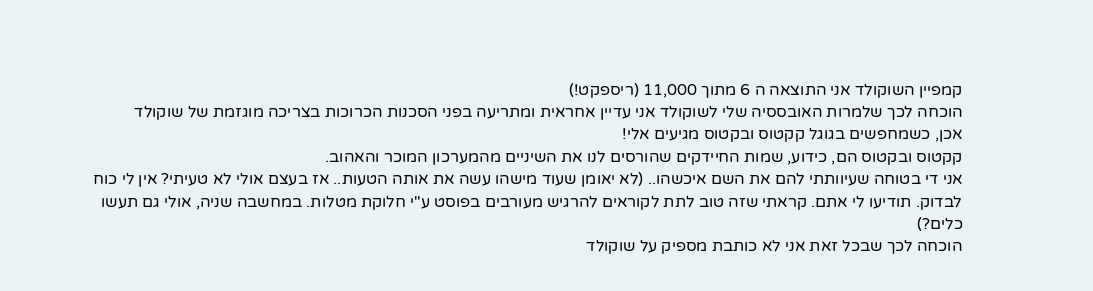קמפיין השוקולד אני התוצאה ה 6 מתוך 11,000 (ריספקט!)
הוכחה לכך שלמרות האובססיה שלי לשוקולד אני עדיין אחראית ומתריעה בפני הסכנות הכרוכות בצריכה מוגזמת של שוקולד
אכן, כשמחפשים בגוגל קקטוס ובקטוס מגיעים אלי!
קקטוס ובקטוס הם, כידוע, שמות החיידקים שהורסים לנו את השיניים מהמערכון המוכר והאהוב.
אני די בטוחה שעיוותתי להם את השם איכשהו.. (לא יאומן שעוד מישהו עשה את אותה הטעות.. אז בעצם אולי לא טעיתי? אין לי כוח לבדוק. תודיעו לי אתם. קראתי שזה טוב לתת לקוראים להרגיש מעורבים בפוסט ע"י חלוקת מטלות. במחשבה שניה, אולי גם תעשו כלים?)
הוכחה לכך שבכל זאת אני לא כותבת מספיק על שוקולד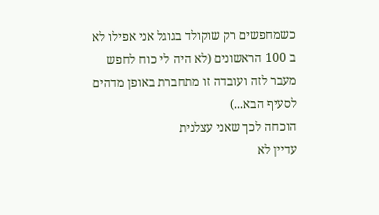כשמחפשים רק שוקולד בגוגל אני אפילו לא ב 100 הראשונים (לא היה לי כוח לחפש מעבר לזה ועובדה זו מתחברת באופן מדהים לסעיף הבא...)
הוכחה לכך שאני עצלנית
עדיין לא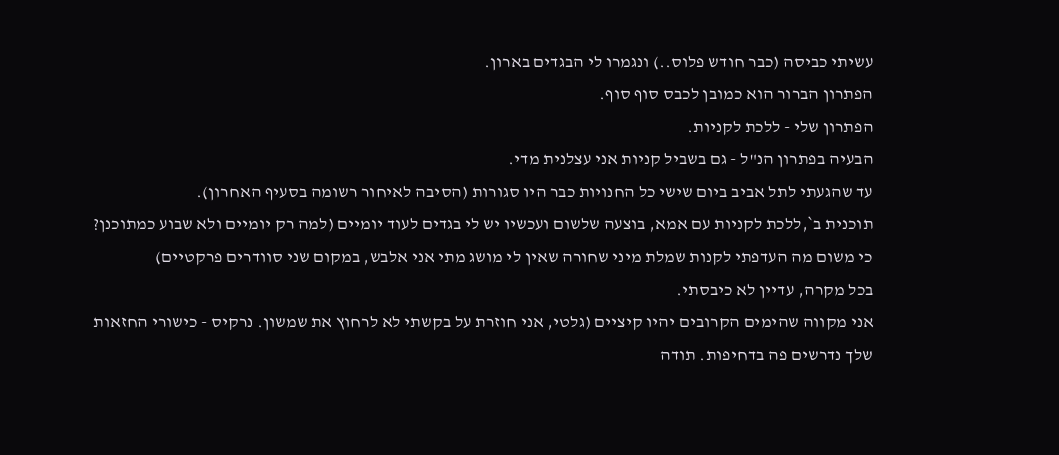עשיתי כביסה (כבר חודש פלוס..) ונגמרו לי הבגדים בארון.
הפתרון הברור הוא כמובן לכבס סוף סוף.
הפתרון שלי - ללכת לקניות.
הבעיה בפתרון הנ"ל - גם בשביל קניות אני עצלנית מדי.
עד שהגעתי לתל אביב ביום שישי כל החנויות כבר היו סגורות (הסיבה לאיחור רשומה בסעיף האחרון).
תוכנית ב`,ללכת לקניות עם אמא, בוצעה שלשום ועכשיו יש לי בגדים לעוד יומיים (למה רק יומיים ולא שבוע כמתוכנן? כי משום מה העדפתי לקנות שמלת מיני שחורה שאין לי מושג מתי אני אלבש, במקום שני סוודרים פרקטיים)
בכל מקרה, עדיין לא כיבסתי.
אני מקווה שהימים הקרובים יהיו קיציים (גלטי, אני חוזרת על בקשתי לא לרחוץ את שמשון. נרקיס - כישורי החזאות שלך נדרשים פה בדחיפות. תודה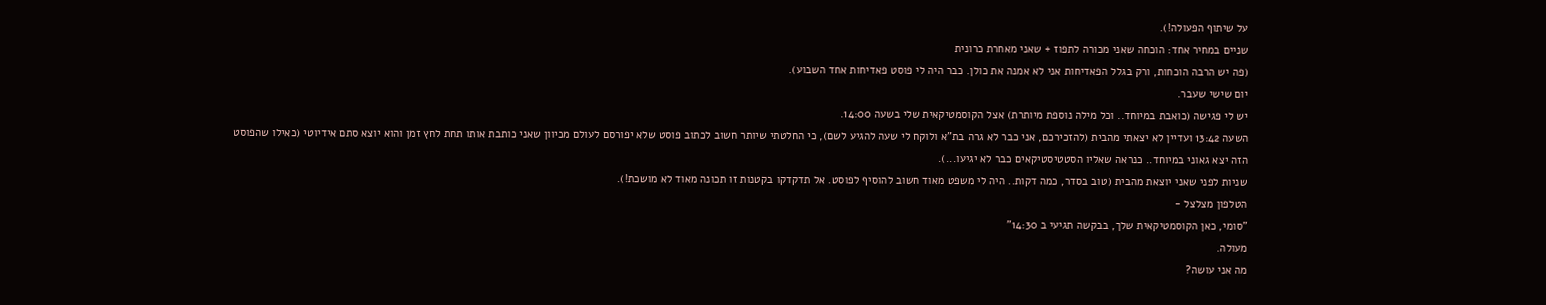על שיתוף הפעולה!).
שניים במחיר אחד: הוכחה שאני מכורה לתפוז + שאני מאחרת כרונית
(פה יש הרבה הוכחות, ורק בגלל הפאדיחות אני לא אמנה את כולן. כבר היה לי פוסט פאדיחות אחד השבוע).
יום שישי שעבר.
יש לי פגישה (כואבת במיוחד.. וכל מילה נוספת מיותרת) אצל הקוסמטיקאית שלי בשעה 14:00.
השעה 13:42 ועדיין לא יצאתי מהבית (להזכירכם, אני כבר לא גרה בת"א ולוקח לי שעה להגיע לשם), כי החלטתי שיותר חשוב לכתוב פוסט שלא יפורסם לעולם מכיוון שאני כותבת אותו תחת לחץ זמן והוא יוצא סתם אידיוטי (כאילו שהפוסט הזה יצא גאוני במיוחד.. כנראה שאליו הסטטיסטיקאים כבר לא יגיעו...).
שניות לפני שאני יוצאת מהבית (טוב בסדר, כמה דקות.. היה לי משפט מאוד חשוב להוסיף לפוסט. אל תדקדקו בקטנות זו תכונה מאוד לא מושכת!).
הטלפון מצלצל -
"סומי, כאן הקוסמטיקאית שלך, בבקשה תגיעי ב 14:30"
מעולה.
מה אני עושה?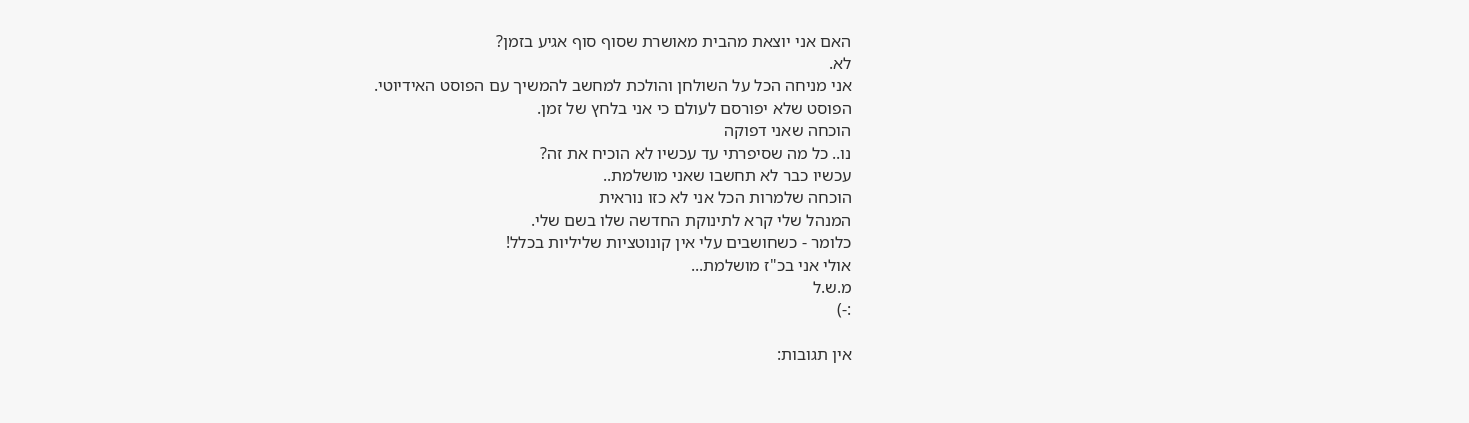האם אני יוצאת מהבית מאושרת שסוף סוף אגיע בזמן?
לא.
אני מניחה הכל על השולחן והולכת למחשב להמשיך עם הפוסט האידיוטי.
הפוסט שלא יפורסם לעולם כי אני בלחץ של זמן.
הוכחה שאני דפוקה
נו.. כל מה שסיפרתי עד עכשיו לא הוכיח את זה?
עכשיו כבר לא תחשבו שאני מושלמת..
הוכחה שלמרות הכל אני לא כזו נוראית
המנהל שלי קרא לתינוקת החדשה שלו בשם שלי.
כלומר - כשחושבים עלי אין קונוטציות שליליות בכלל!
אולי אני בכ"ז מושלמת...
מ.ש.ל
:-)

אין תגובות: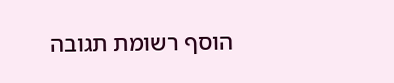הוסף רשומת תגובה